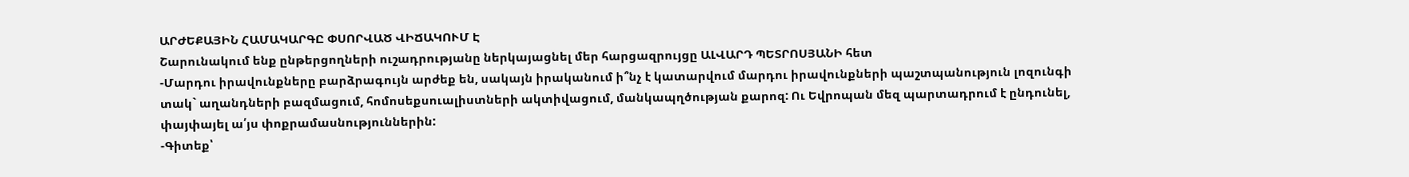ԱՐԺԵՔԱՅԻՆ ՀԱՄԱԿԱՐԳԸ ՓՍՈՐՎԱԾ ՎԻՃԱԿՈՒՄ Է
Շարունակում ենք ընթերցողների ուշադրությանը ներկայացնել մեր հարցազրույցը ԱԼՎԱՐԴ ՊԵՏՐՈՍՅԱՆԻ հետ
-Մարդու իրավունքները բարձրագույն արժեք են, սակայն իրականում ի՞նչ է կատարվում մարդու իրավունքների պաշտպանություն լոզունգի տակ` աղանդների բազմացում, հոմոսեքսուալիստների ակտիվացում, մանկապղծության քարոզ: Ու Եվրոպան մեզ պարտադրում է ընդունել, փայփայել ա՛յս փոքրամասնություններին:
-Գիտեք՝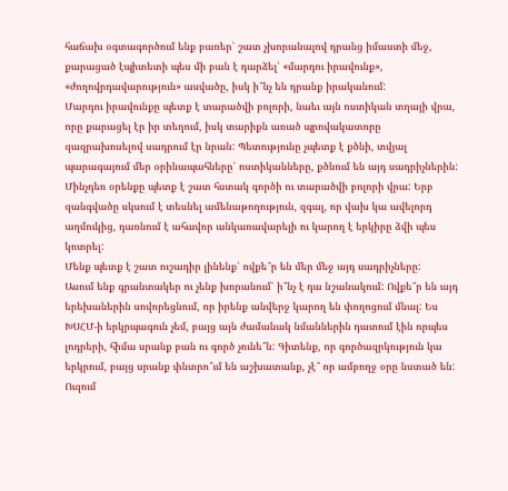հաճախ օգտագործում ենք բառեր՝ շատ չխորանալով դրանց իմաստի մեջ, քարացած էպիտետի պես մի բան է դարձել՝ «մարդու իրավունք», «ժողովրդավարություն» ասվածը, իսկ ի՞նչ են դրանք իրականում:
Մարդու իրավունքը պետք է տարածվի բոլորի, նաեւ այն ոստիկան տղայի վրա, որը քարացել էր իր տեղում, իսկ տարիքն առած պրովակատորը զազրախոսելով սադրում էր նրան: Պետությունը չպետք է քծնի, տվյալ պարագայում մեր օրինապահները՝ ոստիկանները, քծնում են այդ սադրիչներին: Մինչդեռ օրենքը պետք է շատ հստակ գործի ու տարածվի բոլորի վրա: Երբ զանգվածը սկսում է տեսնել ամենաթողություն, զգալ, որ վախ կա ավելորդ աղմուկից, դառնում է ահավոր անկառավարելի ու կարող է երկիրը ձվի պես կոտրել:
Մենք պետք է շատ ուշադիր լինենք՝ ովքե՞ր են մեր մեջ այդ սադրիչները:
Ասում ենք գրանտակեր ու չենք խորանում՝ ի՞նչ է դա նշանակում: Ովքե՞ր են այդ երեխաներին սովորեցնում, որ իրենք անվերջ կարող են փողոցում մնալ: Ես ԽՍՀՄ-ի երկրպագուն չեմ, բայց այն ժամանակ նմաններին դատում էին որպես լոդրերի, հիմա սրանք բան ու գործ չունե՞ն: Գիտենք, որ գործազրկություն կա երկրում, բայց սրանք փնտրո՞ւմ են աշխատանք, չէ՞ որ ամբողջ օրը նստած են:
Ուզում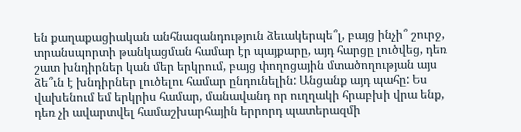են քաղաքացիական անհնազանդություն ձեւակերպե՞լ, բայց ինչի՞ շուրջ, տրանսպորտի թանկացման համար էր պայքարը, այդ հարցը լուծվեց, դեռ շատ խնդիրներ կան մեր երկրում, բայց փողոցային մտածողության այս ձե՞ւն է խնդիրներ լուծելու համար ընդունելին: Անցանք այդ պահը: Ես վախենում եմ երկրիս համար, մանավանդ որ ուղղակի հրաբխի վրա ենք, դեռ չի ավարտվել համաշխարհային երրորդ պատերազմի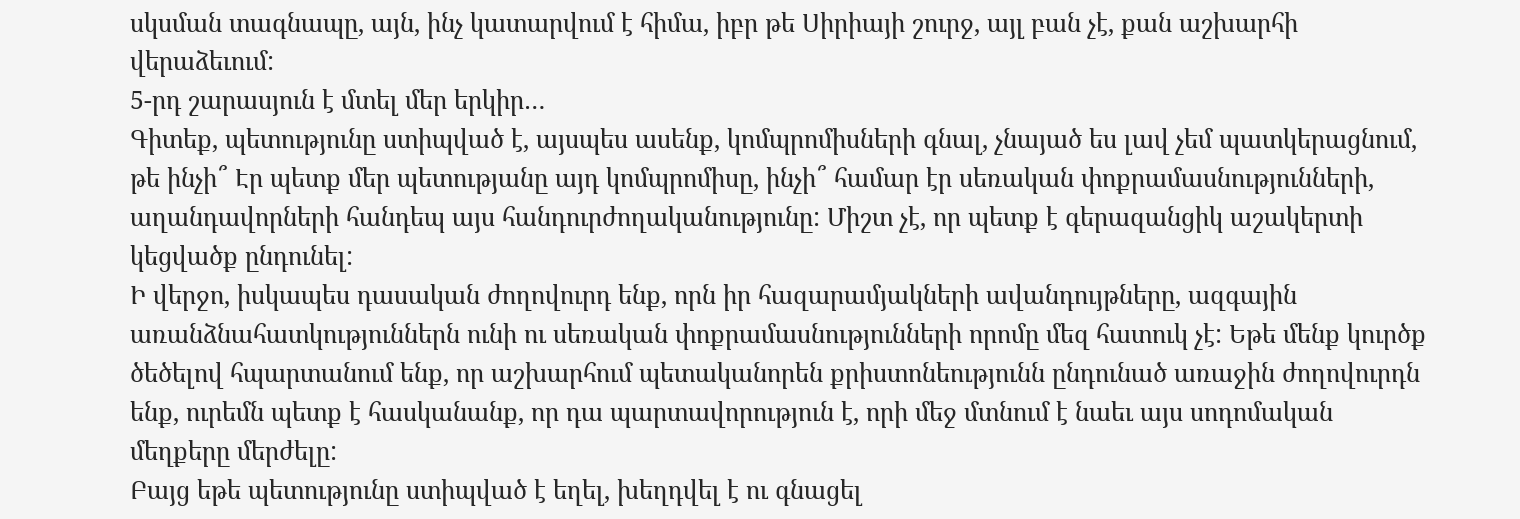սկսման տագնապը, այն, ինչ կատարվում է հիմա, իբր թե Սիրիայի շուրջ, այլ բան չէ, քան աշխարհի վերաձեւում:
5-րդ շարասյուն է մտել մեր երկիր…
Գիտեք, պետությունը ստիպված է, այսպես ասենք, կոմպրոմիսների գնալ, չնայած ես լավ չեմ պատկերացնում, թե ինչի՞ Էր պետք մեր պետությանը այդ կոմպրոմիսը, ինչի՞ համար էր սեռական փոքրամասնությունների, աղանդավորների հանդեպ այս հանդուրժողականությունը: Միշտ չէ, որ պետք է գերազանցիկ աշակերտի կեցվածք ընդունել:
Ի վերջո, իսկապես դասական ժողովուրդ ենք, որն իր հազարամյակների ավանդույթները, ազգային առանձնահատկություններն ունի ու սեռական փոքրամասնությունների որոմը մեզ հատուկ չէ: Եթե մենք կուրծք ծեծելով հպարտանում ենք, որ աշխարհում պետականորեն քրիստոնեությունն ընդունած առաջին ժողովուրդն ենք, ուրեմն պետք է հասկանանք, որ դա պարտավորություն է, որի մեջ մտնում է նաեւ այս սոդոմական մեղքերը մերժելը:
Բայց եթե պետությունը ստիպված է եղել, խեղդվել է ու գնացել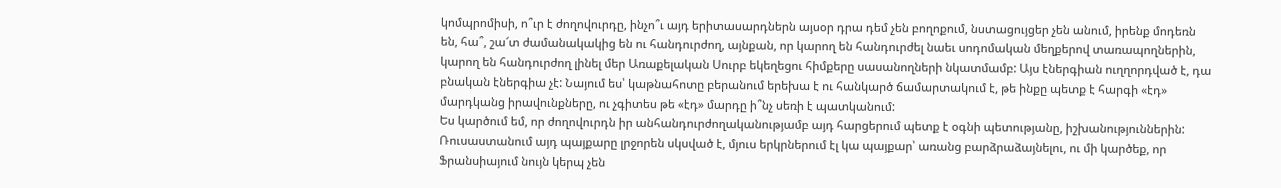կոմպրոմիսի, ո՞ւր է ժողովուրդը, ինչո՞ւ այդ երիտասարդներն այսօր դրա դեմ չեն բողոքում, նստացույցեր չեն անում, իրենք մոդեռն են, հա՞, շա՜տ ժամանակակից են ու հանդուրժող, այնքան, որ կարող են հանդուրժել նաեւ սոդոմական մեղքերով տառապողներին, կարող են հանդուրժող լինել մեր Առաքելական Սուրբ եկեղեցու հիմքերը սասանողների նկատմամբ: Այս էներգիան ուղղորդված է, դա բնական էներգիա չէ: Նայում ես՝ կաթնահոտը բերանում երեխա է ու հանկարծ ճամարտակում է, թե ինքը պետք է հարգի «էդ» մարդկանց իրավունքները, ու չգիտես թե «էդ» մարդը ի՞նչ սեռի է պատկանում:
Ես կարծում եմ, որ ժողովուրդն իր անհանդուրժողականությամբ այդ հարցերում պետք է օգնի պետությանը, իշխանություններին: Ռուսաստանում այդ պայքարը լրջորեն սկսված է, մյուս երկրներում էլ կա պայքար՝ առանց բարձրաձայնելու, ու մի կարծեք, որ Ֆրանսիայում նույն կերպ չեն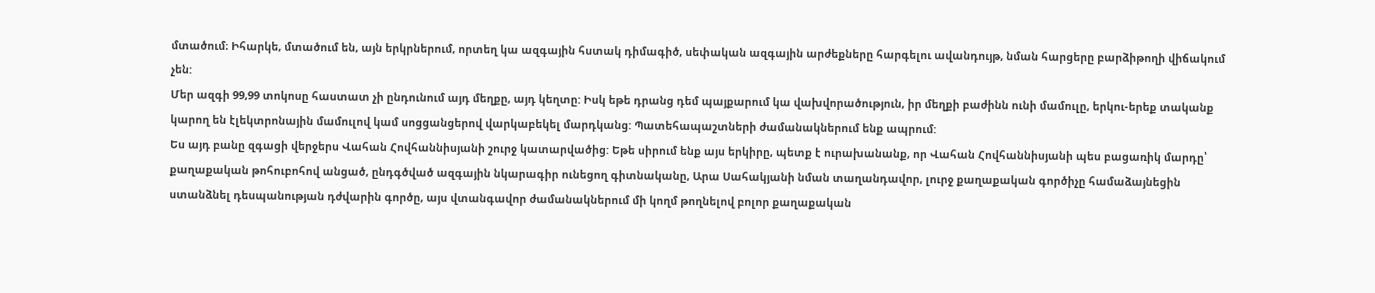մտածում։ Իհարկե, մտածում են, այն երկրներում, որտեղ կա ազգային հստակ դիմագիծ, սեփական ազգային արժեքները հարգելու ավանդույթ, նման հարցերը բարձիթողի վիճակում չեն:
Մեր ազգի 99,99 տոկոսը հաստատ չի ընդունում այդ մեղքը, այդ կեղտը: Իսկ եթե դրանց դեմ պայքարում կա վախվորածություն, իր մեղքի բաժինն ունի մամուլը, երկու-երեք տականք կարող են էլեկտրոնային մամուլով կամ սոցցանցերով վարկաբեկել մարդկանց: Պատեհապաշտների ժամանակներում ենք ապրում:
Ես այդ բանը զգացի վերջերս Վահան Հովհաննիսյանի շուրջ կատարվածից: Եթե սիրում ենք այս երկիրը, պետք է ուրախանանք, որ Վահան Հովհաննիսյանի պես բացառիկ մարդը՝ քաղաքական թոհուբոհով անցած, ընդգծված ազգային նկարագիր ունեցող գիտնականը, Արա Սահակյանի նման տաղանդավոր, լուրջ քաղաքական գործիչը համաձայնեցին ստանձնել դեսպանության դժվարին գործը, այս վտանգավոր ժամանակներում մի կողմ թողնելով բոլոր քաղաքական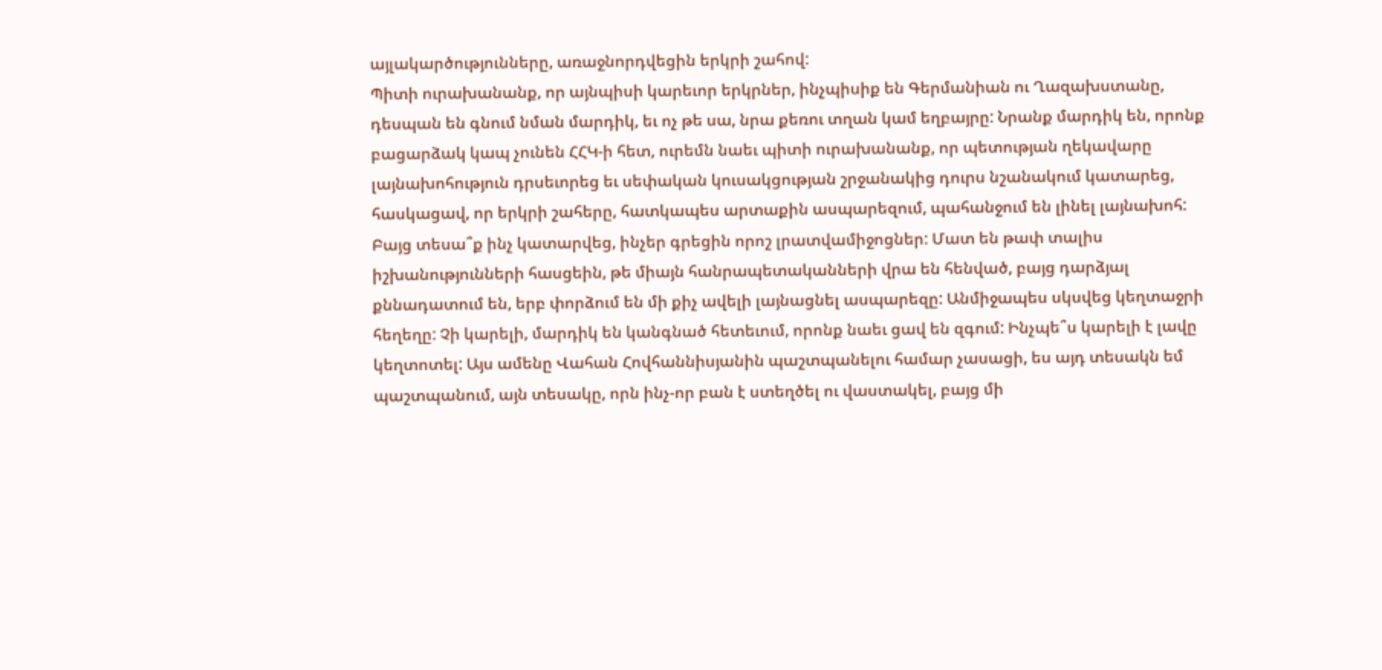այլակարծությունները, առաջնորդվեցին երկրի շահով:
Պիտի ուրախանանք, որ այնպիսի կարեւոր երկրներ, ինչպիսիք են Գերմանիան ու Ղազախստանը, դեսպան են գնում նման մարդիկ, եւ ոչ թե սա, նրա քեռու տղան կամ եղբայրը: Նրանք մարդիկ են, որոնք բացարձակ կապ չունեն ՀՀԿ-ի հետ, ուրեմն նաեւ պիտի ուրախանանք, որ պետության ղեկավարը լայնախոհություն դրսեւորեց եւ սեփական կուսակցության շրջանակից դուրս նշանակում կատարեց, հասկացավ, որ երկրի շահերը, հատկապես արտաքին ասպարեզում, պահանջում են լինել լայնախոհ:
Բայց տեսա՞ք ինչ կատարվեց, ինչեր գրեցին որոշ լրատվամիջոցներ: Մատ են թափ տալիս իշխանությունների հասցեին, թե միայն հանրապետականների վրա են հենված, բայց դարձյալ քննադատում են, երբ փորձում են մի քիչ ավելի լայնացնել ասպարեզը: Անմիջապես սկսվեց կեղտաջրի հեղեղը: Չի կարելի, մարդիկ են կանգնած հետեւում, որոնք նաեւ ցավ են զգում: Ինչպե՞ս կարելի է լավը կեղտոտել: Այս ամենը Վահան Հովհաննիսյանին պաշտպանելու համար չասացի, ես այդ տեսակն եմ պաշտպանում, այն տեսակը, որն ինչ-որ բան է ստեղծել ու վաստակել, բայց մի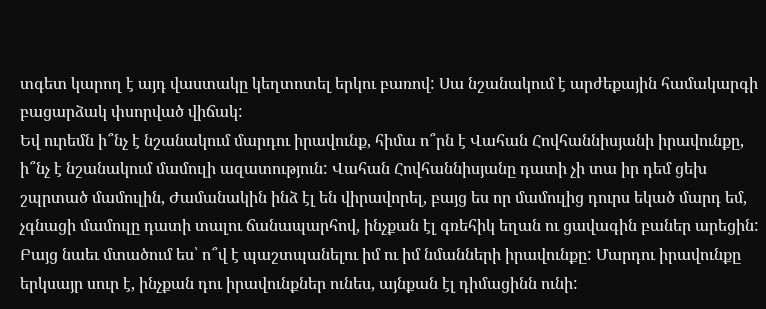տգետ կարող է այդ վաստակը կեղտոտել երկու բառով: Սա նշանակում է արժեքային համակարգի բացարձակ փսորված վիճակ:
Եվ ուրեմն ի՞նչ է նշանակում մարդու իրավունք, հիմա ո՞րն է Վահան Հովհաննիսյանի իրավունքը, ի՞նչ է նշանակում մամուլի ազատություն: Վահան Հովհաննիսյանը դատի չի տա իր դեմ ցեխ շպրտած մամուլին, Ժամանակին ինձ էլ են վիրավորել, բայց ես որ մամուլից դուրս եկած մարդ եմ, չգնացի մամուլը դատի տալու ճանապարհով, ինչքան էլ գռեհիկ եղան ու ցավագին բաներ արեցին:
Բայց նաեւ մտածում ես՝ ո՞վ է պաշտպանելու իմ ու իմ նմանների իրավունքը: Մարդու իրավունքը երկսայր սուր է, ինչքան դու իրավունքներ ունես, այնքան էլ դիմացինն ունի: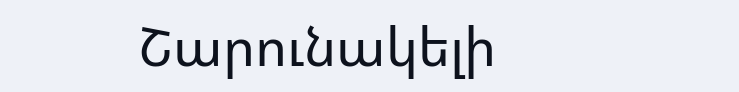Շարունակելի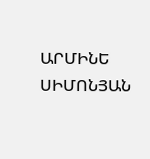ԱՐՄԻՆԵ ՍԻՄՈՆՅԱՆ